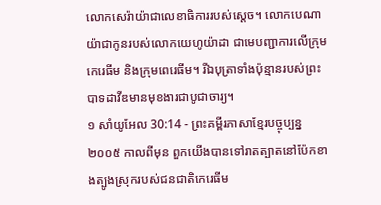លោកសេរ៉ាយ៉ាជាលេខាធិការរបស់ស្ដេច។ លោកបេណាយ៉ាជាកូនរបស់លោកយេហូយ៉ាដា ជាមេបញ្ជាការលើក្រុមកេរេធីម និងក្រុមពេរេធីម។ រីឯបុត្រាទាំងប៉ុន្មានរបស់ព្រះបាទដាវីឌមានមុខងារជាបូជាចារ្យ។
១ សាំយូអែល 30:14 - ព្រះគម្ពីរភាសាខ្មែរបច្ចុប្បន្ន ២០០៥ កាលពីមុន ពួកយើងបានទៅរាតត្បាតនៅប៉ែកខាងត្បូងស្រុករបស់ជនជាតិកេរេធីម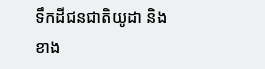ទឹកដីជនជាតិយូដា និងខាង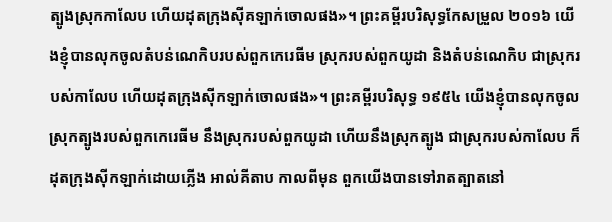ត្បូងស្រុកកាលែប ហើយដុតក្រុងស៊ីគឡាក់ចោលផង»។ ព្រះគម្ពីរបរិសុទ្ធកែសម្រួល ២០១៦ យើងខ្ញុំបានលុកចូលតំបន់ណេកិបរបស់ពួកកេរេធីម ស្រុករបស់ពួកយូដា និងតំបន់ណេកិប ជាស្រុករបស់កាលែប ហើយដុតក្រុងស៊ីកឡាក់ចោលផង»។ ព្រះគម្ពីរបរិសុទ្ធ ១៩៥៤ យើងខ្ញុំបានលុកចូលស្រុកត្បូងរបស់ពួកកេរេធីម នឹងស្រុករបស់ពួកយូដា ហើយនឹងស្រុកត្បូង ជាស្រុករបស់កាលែប ក៏ដុតក្រុងស៊ីកឡាក់ដោយភ្លើង អាល់គីតាប កាលពីមុន ពួកយើងបានទៅរាតត្បាតនៅ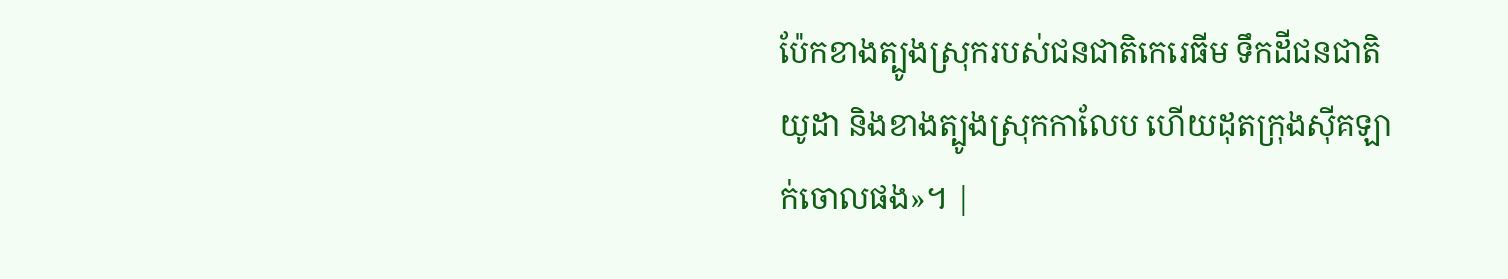ប៉ែកខាងត្បូងស្រុករបស់ជនជាតិកេរេធីម ទឹកដីជនជាតិយូដា និងខាងត្បូងស្រុកកាលែប ហើយដុតក្រុងស៊ីគឡាក់ចោលផង»។ |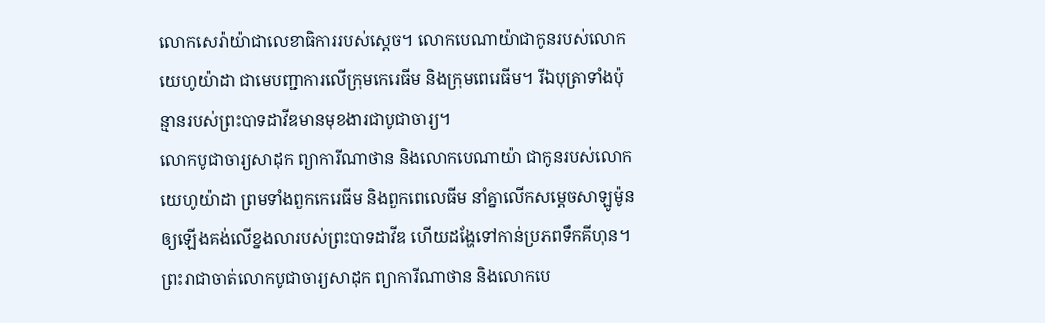លោកសេរ៉ាយ៉ាជាលេខាធិការរបស់ស្ដេច។ លោកបេណាយ៉ាជាកូនរបស់លោកយេហូយ៉ាដា ជាមេបញ្ជាការលើក្រុមកេរេធីម និងក្រុមពេរេធីម។ រីឯបុត្រាទាំងប៉ុន្មានរបស់ព្រះបាទដាវីឌមានមុខងារជាបូជាចារ្យ។
លោកបូជាចារ្យសាដុក ព្យាការីណាថាន និងលោកបេណាយ៉ា ជាកូនរបស់លោកយេហូយ៉ាដា ព្រមទាំងពួកកេរេធីម និងពួកពេលេធីម នាំគ្នាលើកសម្ដេចសាឡូម៉ូន ឲ្យឡើងគង់លើខ្នងលារបស់ព្រះបាទដាវីឌ ហើយដង្ហែទៅកាន់ប្រភពទឹកគីហុន។
ព្រះរាជាចាត់លោកបូជាចារ្យសាដុក ព្យាការីណាថាន និងលោកបេ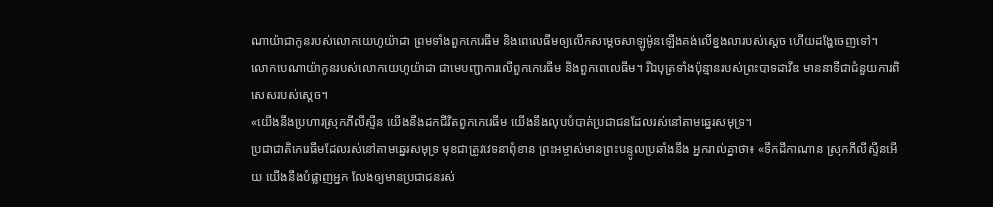ណាយ៉ាជាកូនរបស់លោកយេហូយ៉ាដា ព្រមទាំងពួកកេរេធីម និងពេលេធីមឲ្យលើកសម្ដេចសាឡូម៉ូនឡើងគង់លើខ្នងលារបស់ស្ដេច ហើយដង្ហែចេញទៅ។
លោកបេណាយ៉ាកូនរបស់លោកយេហូយ៉ាដា ជាមេបញ្ជាការលើពួកកេរេធីម និងពួកពេលេធីម។ រីឯបុត្រទាំងប៉ុន្មានរបស់ព្រះបាទដាវីឌ មាននាទីជាជំនួយការពិសេសរបស់ស្ដេច។
«យើងនឹងប្រហារស្រុកភីលីស្ទីន យើងនឹងដកជីវិតពួកកេរេធីម យើងនឹងលុបបំបាត់ប្រជាជនដែលរស់នៅតាមឆ្នេរសមុទ្រ។
ប្រជាជាតិកេរេធីមដែលរស់នៅតាមឆ្នេរសមុទ្រ មុខជាត្រូវវេទនាពុំខាន ព្រះអម្ចាស់មានព្រះបន្ទូលប្រឆាំងនឹង អ្នករាល់គ្នាថា៖ «ទឹកដីកាណាន ស្រុកភីលីស្ទីនអើយ យើងនឹងបំផ្លាញអ្នក លែងឲ្យមានប្រជាជនរស់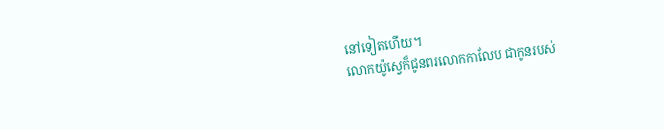នៅទៀតហើយ។
លោកយ៉ូស្វេក៏ជូនពរលោកកាលែប ជាកូនរបស់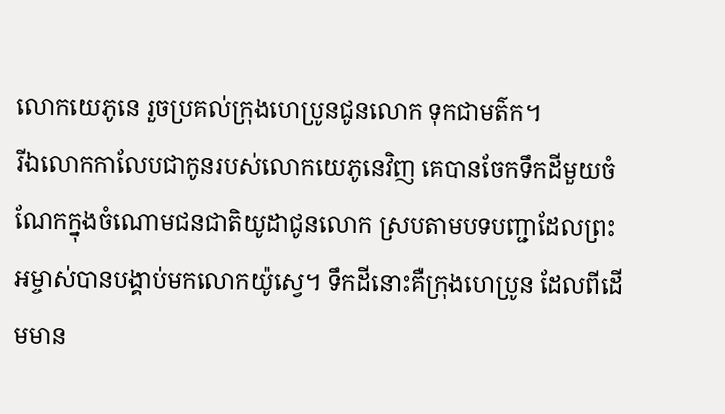លោកយេភូនេ រួចប្រគល់ក្រុងហេប្រូនជូនលោក ទុកជាមត៌ក។
រីឯលោកកាលែបជាកូនរបស់លោកយេភូនេវិញ គេបានចែកទឹកដីមួយចំណែកក្នុងចំណោមជនជាតិយូដាជូនលោក ស្របតាមបទបញ្ជាដែលព្រះអម្ចាស់បានបង្គាប់មកលោកយ៉ូស្វេ។ ទឹកដីនោះគឺក្រុងហេប្រូន ដែលពីដើមមាន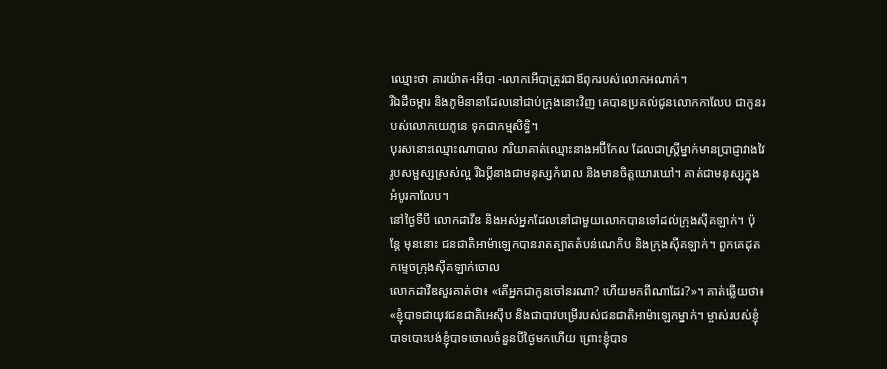ឈ្មោះថា គារយ៉ាត-អើបា -លោកអើបាត្រូវជាឪពុករបស់លោកអណាក់។
រីឯដីចម្ការ និងភូមិនានាដែលនៅជាប់ក្រុងនោះវិញ គេបានប្រគល់ជូនលោកកាលែប ជាកូនរបស់លោកយេភូនេ ទុកជាកម្មសិទ្ធិ។
បុរសនោះឈ្មោះណាបាល ភរិយាគាត់ឈ្មោះនាងអប៊ីកែល ដែលជាស្ត្រីម្នាក់មានប្រាជ្ញាវាងវៃ រូបសម្ផស្សស្រស់ល្អ រីឯប្ដីនាងជាមនុស្សកំរោល និងមានចិត្តឃោរឃៅ។ គាត់ជាមនុស្សក្នុងអំបូរកាលែប។
នៅថ្ងៃទីបី លោកដាវីឌ និងអស់អ្នកដែលនៅជាមួយលោកបានទៅដល់ក្រុងស៊ីគឡាក់។ ប៉ុន្តែ មុននោះ ជនជាតិអាម៉ាឡេកបានរាតត្បាតតំបន់ណេកិប និងក្រុងស៊ីគឡាក់។ ពួកគេដុតកម្ទេចក្រុងស៊ីគឡាក់ចោល
លោកដាវីឌសួរគាត់ថា៖ «តើអ្នកជាកូនចៅនរណា? ហើយមកពីណាដែរ?»។ គាត់ឆ្លើយថា៖ «ខ្ញុំបាទជាយុវជនជាតិអេស៊ីប និងជាបាវបម្រើរបស់ជនជាតិអាម៉ាឡេកម្នាក់។ ម្ចាស់របស់ខ្ញុំបាទបោះបង់ខ្ញុំបាទចោលចំនួនបីថ្ងៃមកហើយ ព្រោះខ្ញុំបាទ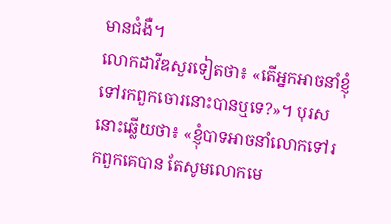មានជំងឺ។
លោកដាវីឌសួរទៀតថា៖ «តើអ្នកអាចនាំខ្ញុំទៅរកពួកចោរនោះបានឬទេ?»។ បុរសនោះឆ្លើយថា៖ «ខ្ញុំបាទអាចនាំលោកទៅរកពួកគេបាន តែសូមលោកមេ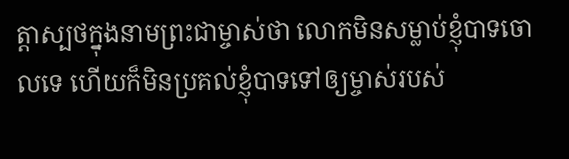ត្តាស្បថក្នុងនាមព្រះជាម្ចាស់ថា លោកមិនសម្លាប់ខ្ញុំបាទចោលទេ ហើយក៏មិនប្រគល់ខ្ញុំបាទទៅឲ្យម្ចាស់របស់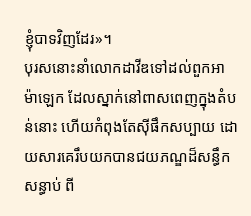ខ្ញុំបាទវិញដែរ»។
បុរសនោះនាំលោកដាវីឌទៅដល់ពួកអាម៉ាឡេក ដែលស្នាក់នៅពាសពេញក្នុងតំបន់នោះ ហើយកំពុងតែស៊ីផឹកសប្បាយ ដោយសារគេរឹបយកបានជយភណ្ឌដ៏សន្ធឹកសន្ធាប់ ពី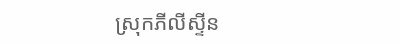ស្រុកភីលីស្ទីន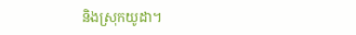និងស្រុកយូដា។